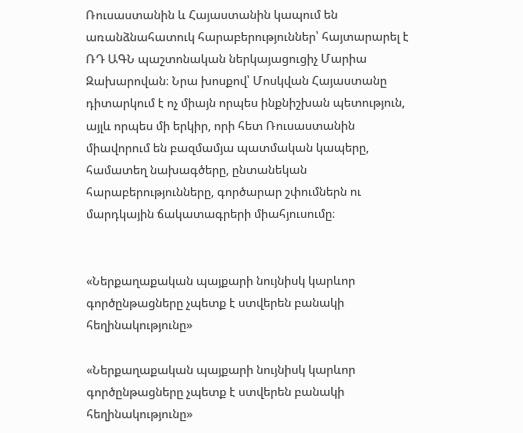Ռուսաստանին և Հայաստանին կապում են առանձնահատուկ հարաբերություններ՝ հայտարարել է ՌԴ ԱԳՆ պաշտոնական ներկայացուցիչ Մարիա Զախարովան։ Նրա խոսքով՝ Մոսկվան Հայաստանը դիտարկում է ոչ միայն որպես ինքնիշխան պետություն, այլև որպես մի երկիր, որի հետ Ռուսաստանին միավորում են բազմամյա պատմական կապերը, համատեղ նախագծերը, ընտանեկան հարաբերությունները, գործարար շփումներն ու մարդկային ճակատագրերի միահյուսումը։


«Ներքաղաքական պայքարի նույնիսկ կարևոր գործընթացները չպետք է ստվերեն բանակի հեղինակությունը»

«Ներքաղաքական պայքարի նույնիսկ կարևոր գործընթացները չպետք է ստվերեն բանակի հեղինակությունը»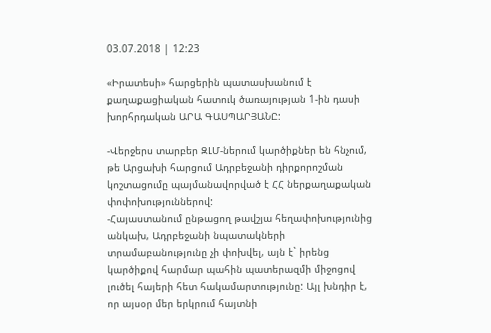03.07.2018 | 12:23

«Իրատեսի» հարցերին պատասխանում է քաղաքացիական հատուկ ծառայության 1-ին դասի խորհրդական ԱՐԱ ԳԱՍՊԱՐՅԱՆԸ:

-Վերջերս տարբեր ԶԼՄ-ներում կարծիքներ են հնչում, թե Արցախի հարցում Ադրբեջանի դիրքորոշման կոշտացումը պայմանավորված է ՀՀ ներքաղաքական փոփոխություններով:
-Հայաստանում ընթացող թավշյա հեղափոխությունից անկախ, Ադրբեջանի նպատակների տրամաբանությունը չի փոխվել, այն է` իրենց կարծիքով հարմար պահին պատերազմի միջոցով լուծել հայերի հետ հակամարտությունը: Այլ խնդիր է, որ այսօր մեր երկրում հայտնի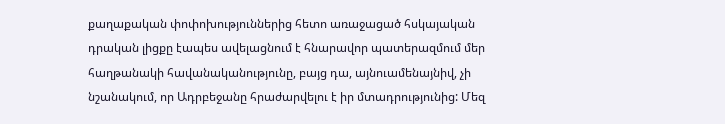քաղաքական փոփոխություններից հետո առաջացած հսկայական դրական լիցքը էապես ավելացնում է հնարավոր պատերազմում մեր հաղթանակի հավանականությունը, բայց դա, այնուամենայնիվ, չի նշանակում, որ Ադրբեջանը հրաժարվելու է իր մտադրությունից: Մեզ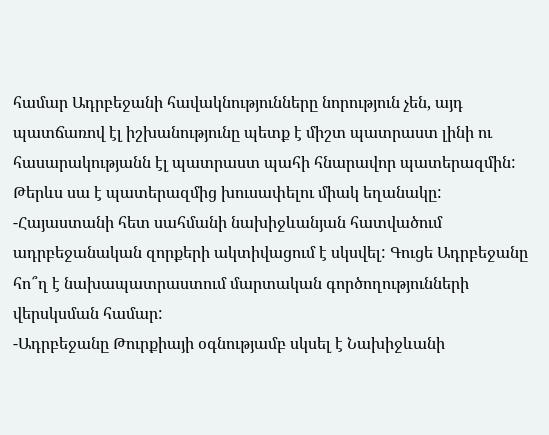համար Ադրբեջանի հավակնությունները նորություն չեն, այդ պատճառով էլ իշխանությունը պետք է միշտ պատրաստ լինի ու հասարակությանն էլ պատրաստ պահի հնարավոր պատերազմին: Թերևս սա է պատերազմից խուսափելու միակ եղանակը:
-Հայաստանի հետ սահմանի նախիջևանյան հատվածում ադրբեջանական զորքերի ակտիվացում է սկսվել: Գուցե Ադրբեջանը հո՞ղ է նախապատրաստում մարտական գործողությունների վերսկսման համար:
-Ադրբեջանը Թուրքիայի օգնությամբ սկսել է Նախիջևանի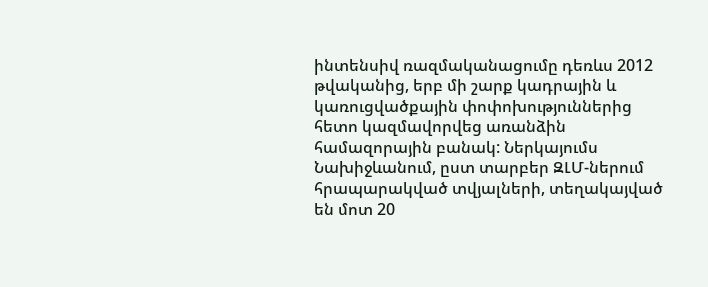ինտենսիվ ռազմականացումը դեռևս 2012 թվականից, երբ մի շարք կադրային և կառուցվածքային փոփոխություններից հետո կազմավորվեց առանձին համազորային բանակ: Ներկայումս Նախիջևանում, ըստ տարբեր ԶԼՄ-ներում հրապարակված տվյալների, տեղակայված են մոտ 20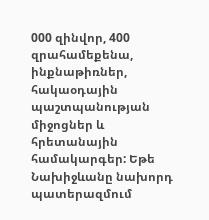000 զինվոր, 400 զրահամեքենա, ինքնաթիռներ, հակաօդային պաշտպանության միջոցներ և հրետանային համակարգեր: Եթե Նախիջևանը նախորդ պատերազմում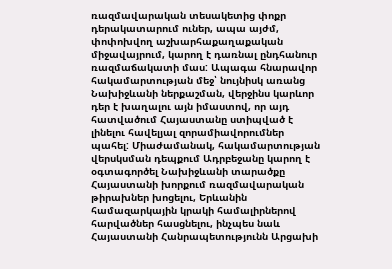ռազմավարական տեսակետից փոքր դերակատարում ուներ, ապա այժմ, փոփոխվող աշխարհաքաղաքական միջավայրում, կարող է դառնալ ընդհանուր ռազմաճակատի մաս: Ապագա հնարավոր հակամարտության մեջ՝ նույնիսկ առանց Նախիջևանի ներքաշման, վերջինս կարևոր դեր է խաղալու այն իմաստով, որ այդ հատվածում Հայաստանը ստիպված է լինելու հավելյալ զորամիավորումներ պահել: Միաժամանակ, հակամարտության վերսկսման դեպքում Ադրբեջանը կարող է օգտագործել Նախիջևանի տարածքը Հայաստանի խորքում ռազմավարական թիրախներ խոցելու, Երևանին համազարկային կրակի համալիրներով հարվածներ հասցնելու, ինչպես նաև Հայաստանի Հանրապետությունն Արցախի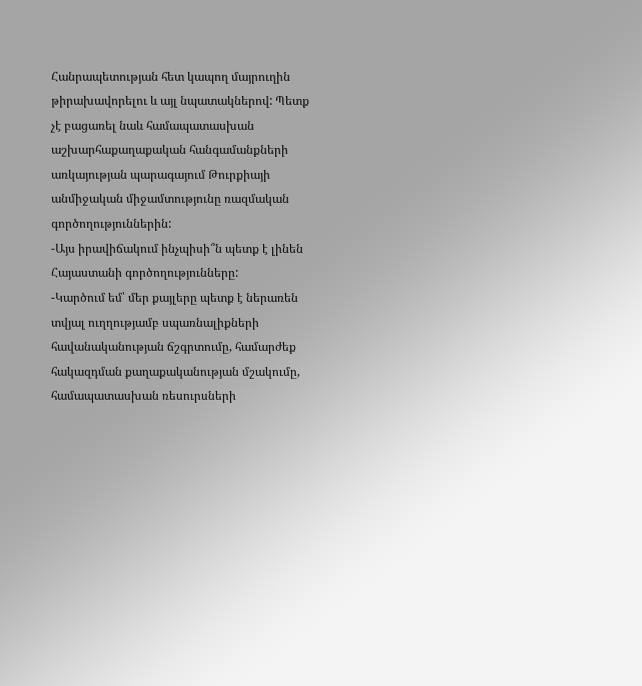Հանրապետության հետ կապող մայրուղին թիրախավորելու և այլ նպատակներով: Պետք չէ բացառել նաև համապատասխան աշխարհաքաղաքական հանգամանքների առկայության պարագայում Թուրքիայի անմիջական միջամտությունը ռազմական գործողություններին:
-Այս իրավիճակում ինչպիսի՞ն պետք է լինեն Հայաստանի գործողությունները:
-Կարծում եմ՝ մեր քայլերը պետք է ներառեն տվյալ ուղղությամբ սպառնալիքների հավանականության ճշգրտումը, համարժեք հակազդման քաղաքականության մշակումը, համապատասխան ռեսուրսների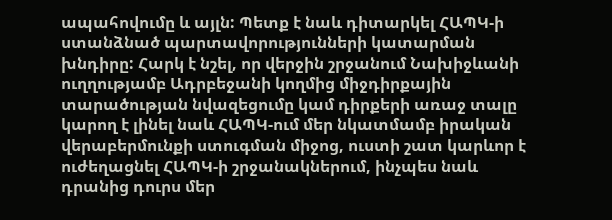ապահովումը և այլն: Պետք է նաև դիտարկել ՀԱՊԿ-ի ստանձնած պարտավորությունների կատարման խնդիրը: Հարկ է նշել, որ վերջին շրջանում Նախիջևանի ուղղությամբ Ադրբեջանի կողմից միջդիրքային տարածության նվազեցումը կամ դիրքերի առաջ տալը կարող է լինել նաև ՀԱՊԿ-ում մեր նկատմամբ իրական վերաբերմունքի ստուգման միջոց, ուստի շատ կարևոր է ուժեղացնել ՀԱՊԿ-ի շրջանակներում, ինչպես նաև դրանից դուրս մեր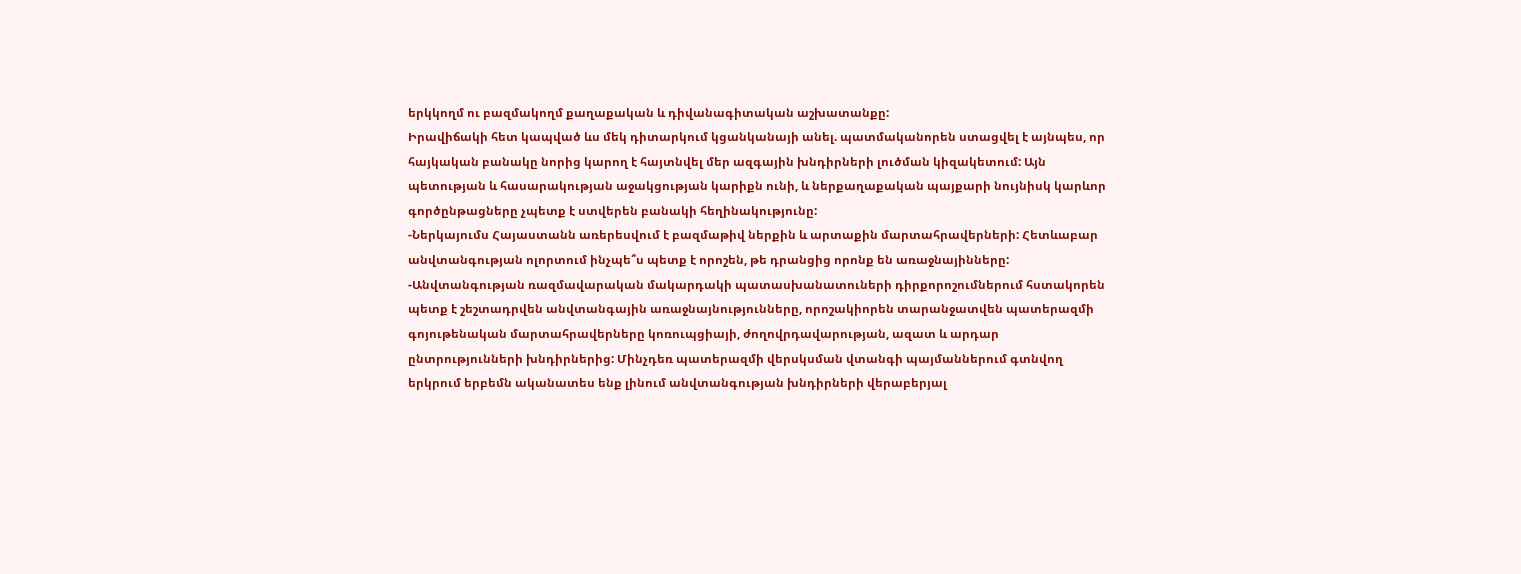երկկողմ ու բազմակողմ քաղաքական և դիվանագիտական աշխատանքը:
Իրավիճակի հետ կապված ևս մեկ դիտարկում կցանկանայի անել. պատմականորեն ստացվել է այնպես, որ հայկական բանակը նորից կարող է հայտնվել մեր ազգային խնդիրների լուծման կիզակետում: Այն պետության և հասարակության աջակցության կարիքն ունի, և ներքաղաքական պայքարի նույնիսկ կարևոր գործընթացները չպետք է ստվերեն բանակի հեղինակությունը:
-Ներկայումս Հայաստանն առերեսվում է բազմաթիվ ներքին և արտաքին մարտահրավերների: Հետևաբար անվտանգության ոլորտում ինչպե՞ս պետք է որոշեն, թե դրանցից որոնք են առաջնայինները:
-Անվտանգության ռազմավարական մակարդակի պատասխանատուների դիրքորոշումներում հստակորեն պետք է շեշտադրվեն անվտանգային առաջնայնությունները, որոշակիորեն տարանջատվեն պատերազմի գոյութենական մարտահրավերները կոռուպցիայի, ժողովրդավարության, ազատ և արդար ընտրությունների խնդիրներից: Մինչդեռ պատերազմի վերսկսման վտանգի պայմաններում գտնվող երկրում երբեմն ականատես ենք լինում անվտանգության խնդիրների վերաբերյալ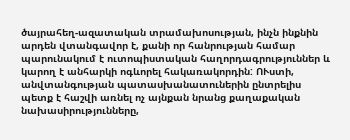ծայրահեղ-ազատական տրամախոսության, ինչն ինքնին արդեն վտանգավոր է, քանի որ հանրության համար պարունակում է ուտոպիստական հաղորդագրություններ և կարող է անհարկի ոգևորել հակառակորդին: ՈՒստի, անվտանգության պատասխանատուներին ընտրելիս պետք է հաշվի առնել ոչ այնքան նրանց քաղաքական նախասիրությունները,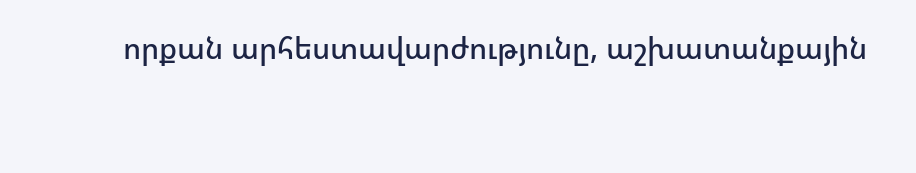որքան արհեստավարժությունը, աշխատանքային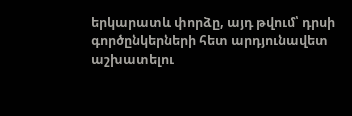երկարատև փորձը, այդ թվում՝ դրսի գործընկերների հետ արդյունավետ աշխատելու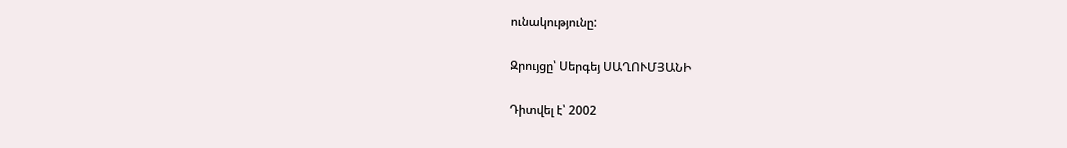ունակությունը:

Զրույցը՝ Սերգեյ ՍԱՂՈՒՄՅԱՆԻ

Դիտվել է՝ 2002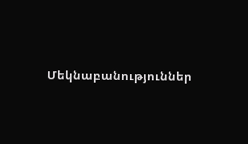Մեկնաբանություններ